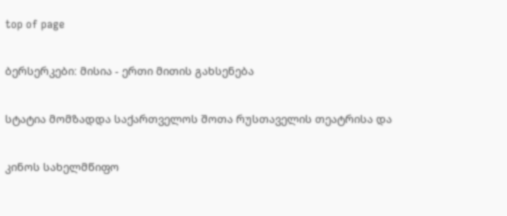top of page

ბერსერკები: მისია - ერთი მითის გახსენება

სტატია მომზადდა საქართველოს შოთა რუსთაველის თეატრისა და

კინოს სახელმწიფო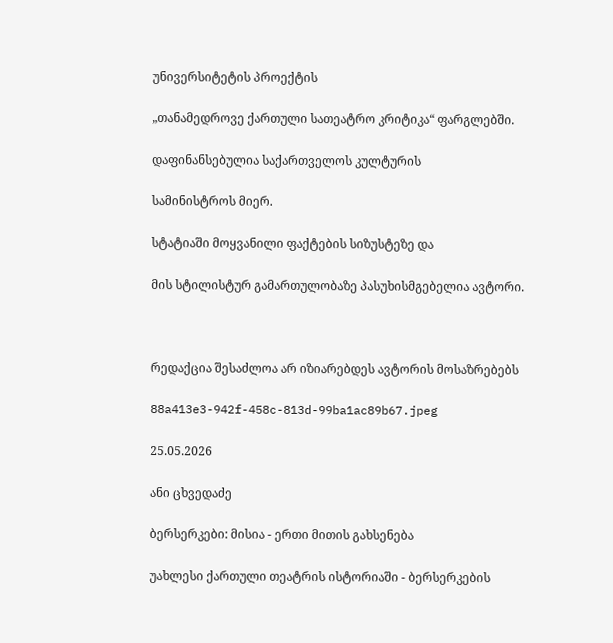უნივერსიტეტის პროექტის

„თანამედროვე ქართული სათეატრო კრიტიკა“ ფარგლებში.

დაფინანსებულია საქართველოს კულტურის

სამინისტროს მიერ.

სტატიაში მოყვანილი ფაქტების სიზუსტეზე და

მის სტილისტურ გამართულობაზე პასუხისმგებელია ავტორი.



რედაქცია შესაძლოა არ იზიარებდეს ავტორის მოსაზრებებს

88a413e3-942f-458c-813d-99ba1ac89b67.jpeg

25.05.2026

ანი ცხვედაძე

ბერსერკები: მისია - ერთი მითის გახსენება

უახლესი ქართული თეატრის ისტორიაში - ბერსერკების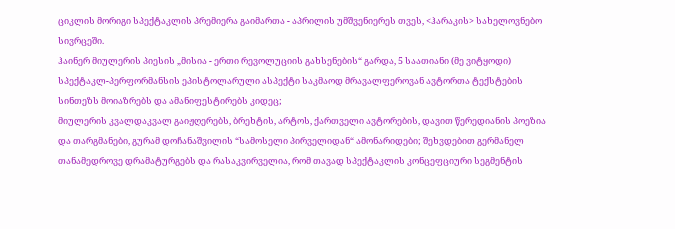ციკლის მორიგი სპექტაკლის პრემიერა გაიმართა - აპრილის უმშვენიერეს თვეს, <ჰარაკის> სახელოვნებო სივრცეში.
ჰაინერ მიულერის პიესის „მისია - ერთი რევოლუციის გახსენების“ გარდა, 5 საათიანი (მე ვიტყოდი) სპექტაკლ-პერფორმანსის ეპისტოლარული ასპექტი საკმაოდ მრავალფეროვან ავტორთა ტექსტების სინთეზს მოიაზრებს და ამანიფესტირებს კიდეც;
მიულერის კვალდაკვალ გაიჟღერებს, ბრეხტის, არტოს, ქართველი ავტორების, დავით წერედიანის პოეზია და თარგმანები, გურამ დოჩანაშვილის “სამოსელი პირველიდან“ ამონარიდები; შეხვდებით გერმანელ თანამედროვე დრამატურგებს და რასაკვირველია, რომ თავად სპექტაკლის კონცეფციური სეგმენტის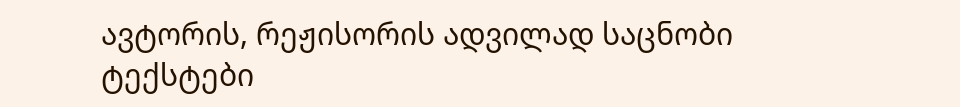ავტორის, რეჟისორის ადვილად საცნობი ტექსტები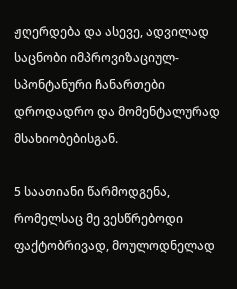ჟღერდება და ასევე, ადვილად საცნობი იმპროვიზაციულ-სპონტანური ჩანართები დროდადრო და მომენტალურად მსახიობებისგან.

5 საათიანი წარმოდგენა, რომელსაც მე ვესწრებოდი ფაქტობრივად, მოულოდნელად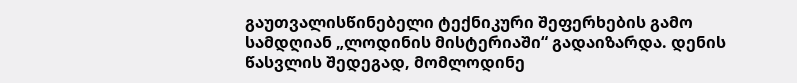გაუთვალისწინებელი ტექნიკური შეფერხების გამო სამდღიან „ლოდინის მისტერიაში“ გადაიზარდა. დენის წასვლის შედეგად, მომლოდინე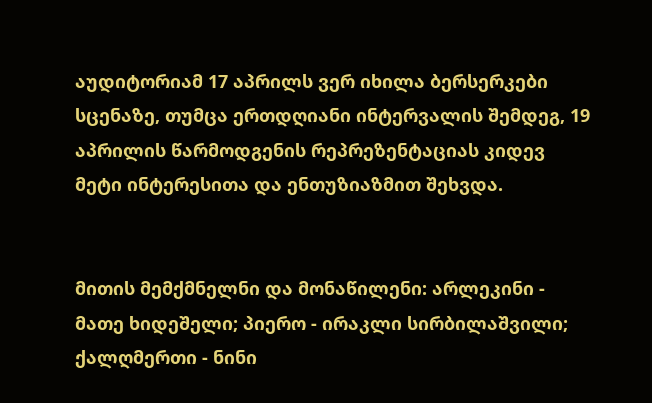აუდიტორიამ 17 აპრილს ვერ იხილა ბერსერკები სცენაზე, თუმცა ერთდღიანი ინტერვალის შემდეგ, 19 აპრილის წარმოდგენის რეპრეზენტაციას კიდევ მეტი ინტერესითა და ენთუზიაზმით შეხვდა.


მითის მემქმნელნი და მონაწილენი: არლეკინი - მათე ხიდეშელი; პიერო - ირაკლი სირბილაშვილი; ქალღმერთი - ნინი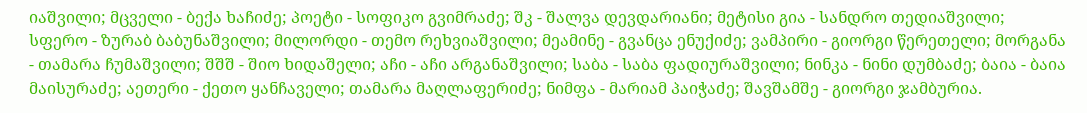იაშვილი; მცველი - ბექა ხაჩიძე; პოეტი - სოფიკო გვიმრაძე; შკ - შალვა დევდარიანი; მეტისი გია - სანდრო თედიაშვილი; სფერო - ზურაბ ბაბუნაშვილი; მილორდი - თემო რეხვიაშვილი; მეამინე - გვანცა ენუქიძე; ვამპირი - გიორგი წერეთელი; მორგანა - თამარა ჩუმაშვილი; შშშ - შიო ხიდაშელი; აჩი - აჩი არგანაშვილი; საბა - საბა ფადიურაშვილი; ნინკა - ნინი დუმბაძე; ბაია - ბაია მაისურაძე; აეთერი - ქეთო ყანჩაველი; თამარა მაღლაფერიძე; ნიმფა - მარიამ პაიჭაძე; შავშამშე - გიორგი ჯამბურია.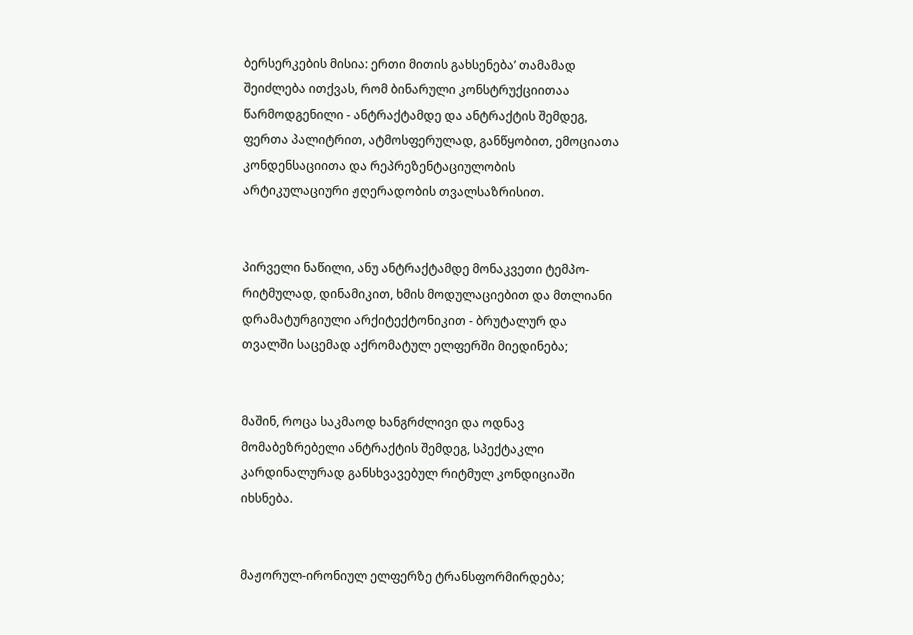ბერსერკების მისია: ერთი მითის გახსენება’ თამამად შეიძლება ითქვას, რომ ბინარული კონსტრუქციითაა წარმოდგენილი - ანტრაქტამდე და ანტრაქტის შემდეგ, ფერთა პალიტრით, ატმოსფერულად, განწყობით, ემოციათა კონდენსაციითა და რეპრეზენტაციულობის არტიკულაციური ჟღერადობის თვალსაზრისით.


პირველი ნაწილი, ანუ ანტრაქტამდე მონაკვეთი ტემპო-რიტმულად, დინამიკით, ხმის მოდულაციებით და მთლიანი დრამატურგიული არქიტექტონიკით - ბრუტალურ და თვალში საცემად აქრომატულ ელფერში მიედინება;


მაშინ, როცა საკმაოდ ხანგრძლივი და ოდნავ მომაბეზრებელი ანტრაქტის შემდეგ, სპექტაკლი კარდინალურად განსხვავებულ რიტმულ კონდიციაში იხსნება.


მაჟორულ-ირონიულ ელფერზე ტრანსფორმირდება;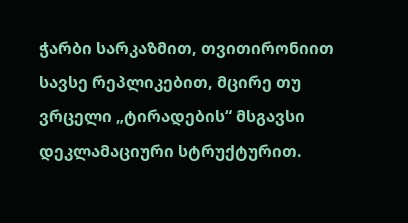ჭარბი სარკაზმით, თვითირონიით სავსე რეპლიკებით, მცირე თუ ვრცელი „ტირადების“ მსგავსი დეკლამაციური სტრუქტურით.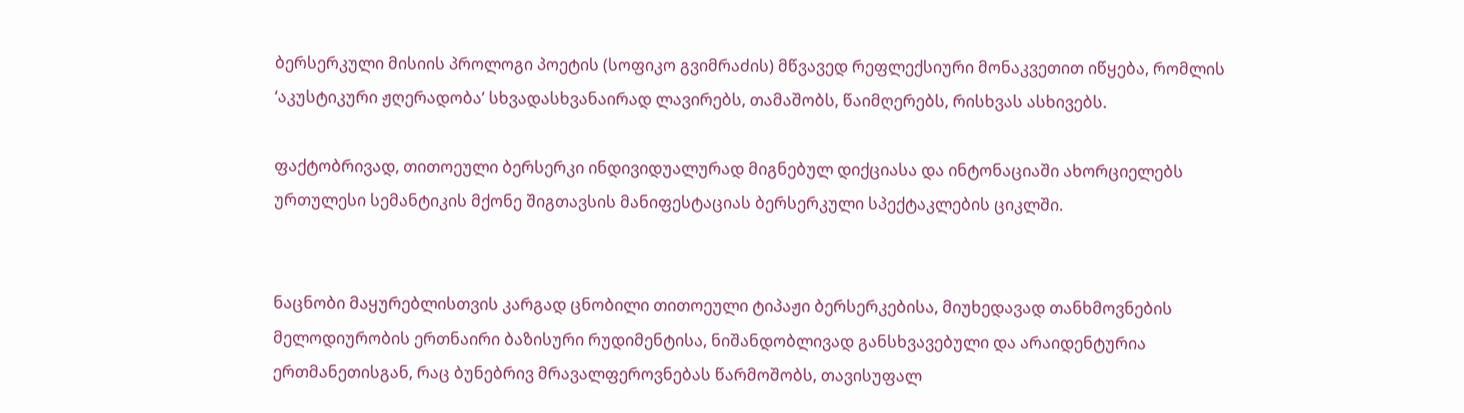ბერსერკული მისიის პროლოგი პოეტის (სოფიკო გვიმრაძის) მწვავედ რეფლექსიური მონაკვეთით იწყება, რომლის ‘აკუსტიკური ჟღერადობა’ სხვადასხვანაირად ლავირებს, თამაშობს, წაიმღერებს, რისხვას ასხივებს.

ფაქტობრივად, თითოეული ბერსერკი ინდივიდუალურად მიგნებულ დიქციასა და ინტონაციაში ახორციელებს ურთულესი სემანტიკის მქონე შიგთავსის მანიფესტაციას ბერსერკული სპექტაკლების ციკლში.


ნაცნობი მაყურებლისთვის კარგად ცნობილი თითოეული ტიპაჟი ბერსერკებისა, მიუხედავად თანხმოვნების მელოდიურობის ერთნაირი ბაზისური რუდიმენტისა, ნიშანდობლივად განსხვავებული და არაიდენტურია ერთმანეთისგან, რაც ბუნებრივ მრავალფეროვნებას წარმოშობს, თავისუფალ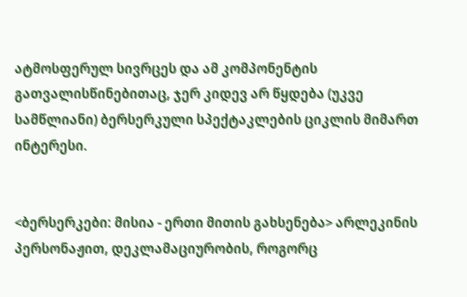ატმოსფერულ სივრცეს და ამ კომპონენტის გათვალისწინებითაც, ჯერ კიდევ არ წყდება (უკვე სამწლიანი) ბერსერკული სპექტაკლების ციკლის მიმართ ინტერესი.


<ბერსერკები: მისია - ერთი მითის გახსენება> არლეკინის პერსონაჟით, დეკლამაციურობის, როგორც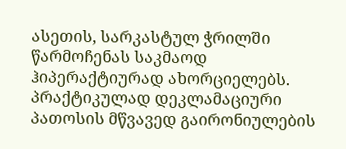ასეთის, სარკასტულ ჭრილში წარმოჩენას საკმაოდ ჰიპერაქტიურად ახორციელებს. პრაქტიკულად დეკლამაციური პათოსის მწვავედ გაირონიულების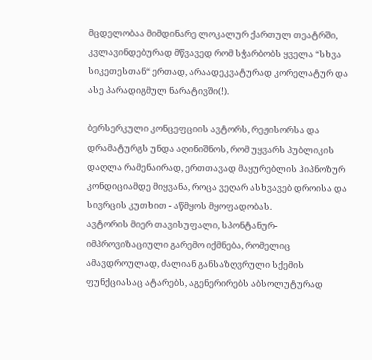მცდელობაა მიმდინარე ლოკალურ ქართულ თეატრში, კვლავინდებურად მწვავედ რომ სჭარბობს ყველა “სხვა სიკეთესთან“ ერთად, არაადეკვატურად კორელატურ და ასე პარადიგმულ ნარატივში(!).

ბერსერკული კონცეფციის ავტორს, რეჟისორსა და დრამატურგს უნდა აღინიშნოს, რომ უყვარს პუბლიკის დაღლა რამენაირად, ერთთავად მაყურებლის ჰიპნოზურ კონდიციამდე მიყვანა, როცა ვეღარ ასხვავებ დროისა და სივრცის კუთხით - აწმყოს მყოფადობას.
ავტორის მიერ თავისუფალი, სპონტანურ-იმპროვიზაციული გარემო იქმნება, რომელიც ამავდროულად, ძალიან განსაზღვრული სქემის ფუნქციასაც ატარებს, აგენერირებს აბსოლუტურად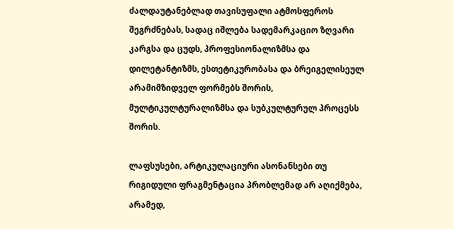ძალდაუტანებლად თავისუფალი ატმოსფეროს შეგრძნებას, სადაც იშლება სადემარკაციო ზღვარი კარგსა და ცუდს, პროფესიონალიზმსა და დილეტანტიზმს, ესთეტიკურობასა და ბრეიგელისეულ არამიმზიდველ ფორმებს შორის, მულტიკულტურალიზმსა და სუბკულტურულ პროცესს შორის.

ლაფსუსები, არტიკულაციური ასონანსები თუ რიგიდული ფრაგმენტაცია პრობლემად არ აღიქმება, არამედ,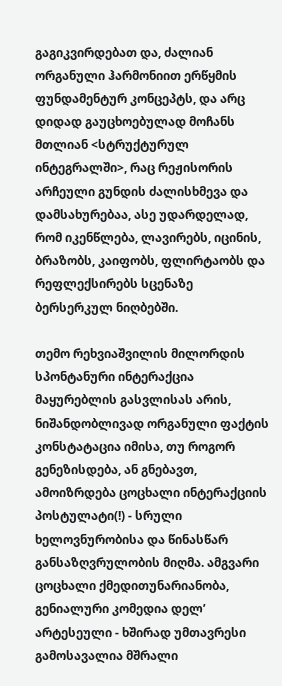გაგიკვირდებათ და, ძალიან ორგანული ჰარმონიით ერწყმის ფუნდამენტურ კონცეპტს, და არც დიდად გაუცხოებულად მოჩანს მთლიან <სტრუქტურულ ინტეგრალში>, რაც რეჟისორის არჩეული გუნდის ძალისხმევა და დამსახურებაა, ასე უდარდელად, რომ იკენწლება, ლავირებს, იცინის, ბრაზობს, კაიფობს, ფლირტაობს და რეფლექსირებს სცენაზე ბერსერკულ ნიღბებში.

თემო რეხვიაშვილის მილორდის სპონტანური ინტერაქცია მაყურებლის გასვლისას არის, ნიშანდობლივად ორგანული ფაქტის კონსტატაცია იმისა, თუ როგორ გენეზისდება, ან გნებავთ, ამოიზრდება ცოცხალი ინტერაქციის პოსტულატი(!) - სრული ხელოვნურობისა და წინასწარ განსაზღვრულობის მიღმა. ამგვარი ცოცხალი ქმედითუნარიანობა, გენიალური კომედია დელ’ არტესეული - ხშირად უმთავრესი გამოსავალია მშრალი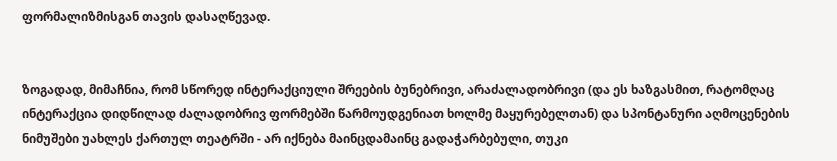ფორმალიზმისგან თავის დასაღწევად.


ზოგადად, მიმაჩნია, რომ სწორედ ინტერაქციული შრეების ბუნებრივი, არაძალადობრივი (და ეს ხაზგასმით, რატომღაც ინტერაქცია დიდწილად ძალადობრივ ფორმებში წარმოუდგენიათ ხოლმე მაყურებელთან) და სპონტანური აღმოცენების ნიმუშები უახლეს ქართულ თეატრში - არ იქნება მაინცდამაინც გადაჭარბებული, თუკი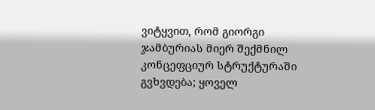ვიტყვით, რომ გიორგი ჯამბურიას მიერ შექმნილ კონცეფციურ სტრუქტურაში გვხვდება; ყოველ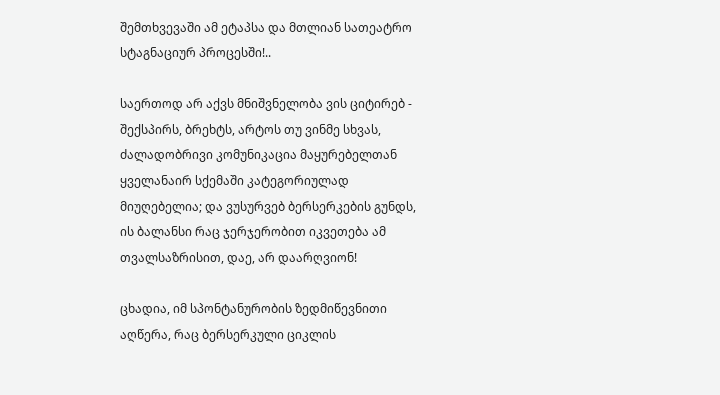შემთხვევაში ამ ეტაპსა და მთლიან სათეატრო სტაგნაციურ პროცესში!..

საერთოდ არ აქვს მნიშვნელობა ვის ციტირებ - შექსპირს, ბრეხტს, არტოს თუ ვინმე სხვას, ძალადობრივი კომუნიკაცია მაყურებელთან ყველანაირ სქემაში კატეგორიულად მიუღებელია; და ვუსურვებ ბერსერკების გუნდს, ის ბალანსი რაც ჯერჯერობით იკვეთება ამ თვალსაზრისით, დაე, არ დაარღვიონ!

ცხადია, იმ სპონტანურობის ზედმიწევნითი აღწერა, რაც ბერსერკული ციკლის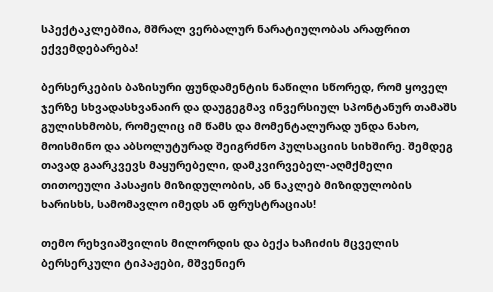სპექტაკლებშია, მშრალ ვერბალურ ნარატიულობას არაფრით ექვემდებარება!

ბერსერკების ბაზისური ფუნდამენტის ნაწილი სწორედ, რომ ყოველ ჯერზე სხვადასხვანაირ და დაუგეგმავ ინვერსიულ სპონტანურ თამაშს გულისხმობს, რომელიც იმ წამს და მომენტალურად უნდა ნახო, მოისმინო და აბსოლუტურად შეიგრძნო პულსაციის სიხშირე. შემდეგ თავად გაარკვევს მაყურებელი, დამკვირვებელ-აღმქმელი თითოეული პასაჟის მიზიდულობის, ან ნაკლებ მიზიდულობის ხარისხს, სამომავლო იმედს ან ფრუსტრაციას!

თემო რეხვიაშვილის მილორდის და ბექა ხაჩიძის მცველის ბერსერკული ტიპაჟები, მშვენიერ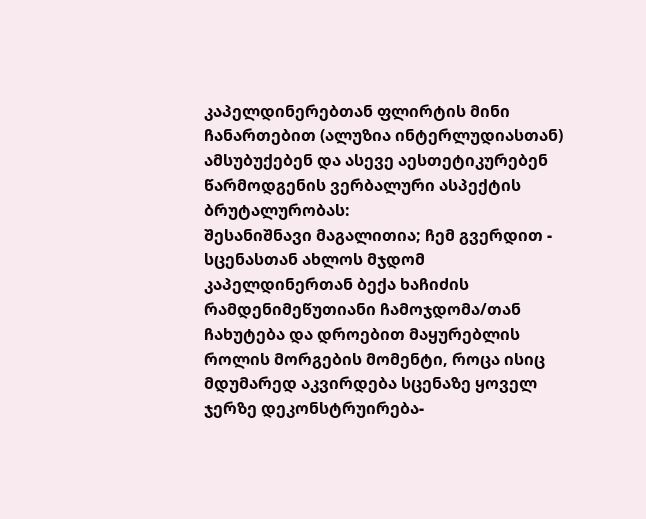კაპელდინერებთან ფლირტის მინი ჩანართებით (ალუზია ინტერლუდიასთან) ამსუბუქებენ და ასევე აესთეტიკურებენ წარმოდგენის ვერბალური ასპექტის ბრუტალურობას:
შესანიშნავი მაგალითია; ჩემ გვერდით - სცენასთან ახლოს მჯდომ კაპელდინერთან ბექა ხაჩიძის რამდენიმეწუთიანი ჩამოჯდომა/თან ჩახუტება და დროებით მაყურებლის როლის მორგების მომენტი, როცა ისიც მდუმარედ აკვირდება სცენაზე ყოველ ჯერზე დეკონსტრუირება-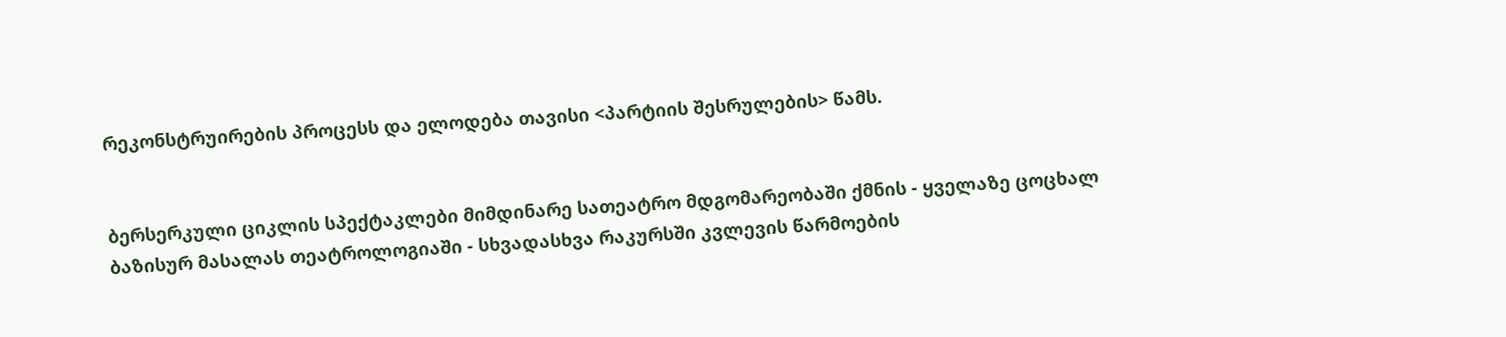რეკონსტრუირების პროცესს და ელოდება თავისი <პარტიის შესრულების> წამს.


ბერსერკული ციკლის სპექტაკლები მიმდინარე სათეატრო მდგომარეობაში ქმნის - ყველაზე ცოცხალ ბაზისურ მასალას თეატროლოგიაში - სხვადასხვა რაკურსში კვლევის წარმოების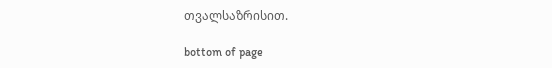თვალსაზრისით.

bottom of page